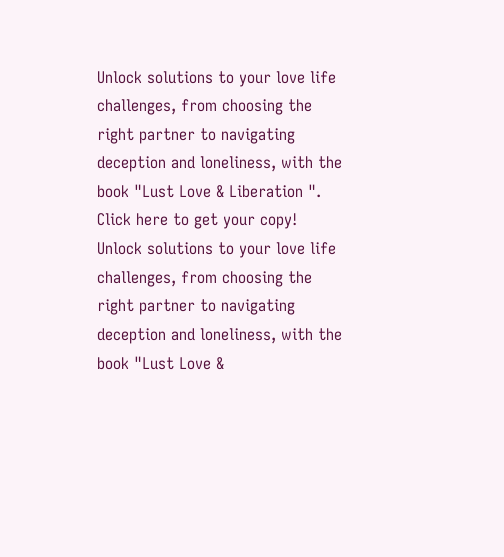Unlock solutions to your love life challenges, from choosing the right partner to navigating deception and loneliness, with the book "Lust Love & Liberation ". Click here to get your copy!
Unlock solutions to your love life challenges, from choosing the right partner to navigating deception and loneliness, with the book "Lust Love &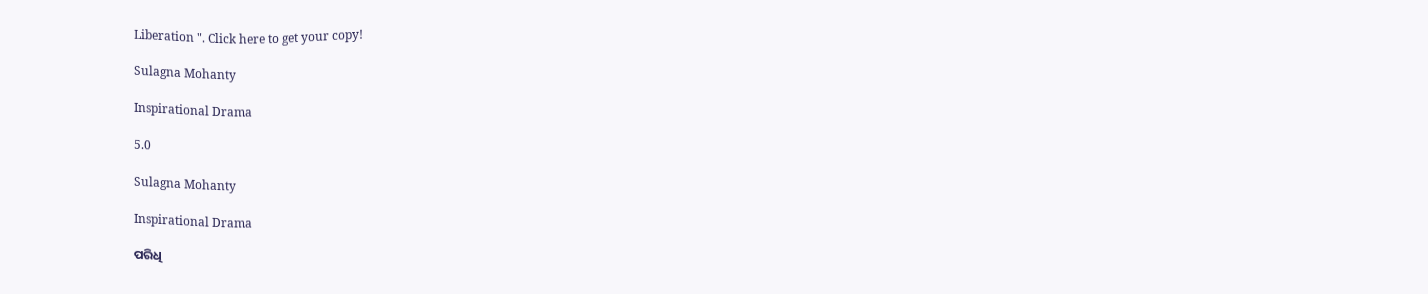Liberation ". Click here to get your copy!

Sulagna Mohanty

Inspirational Drama

5.0

Sulagna Mohanty

Inspirational Drama

ପରିଧି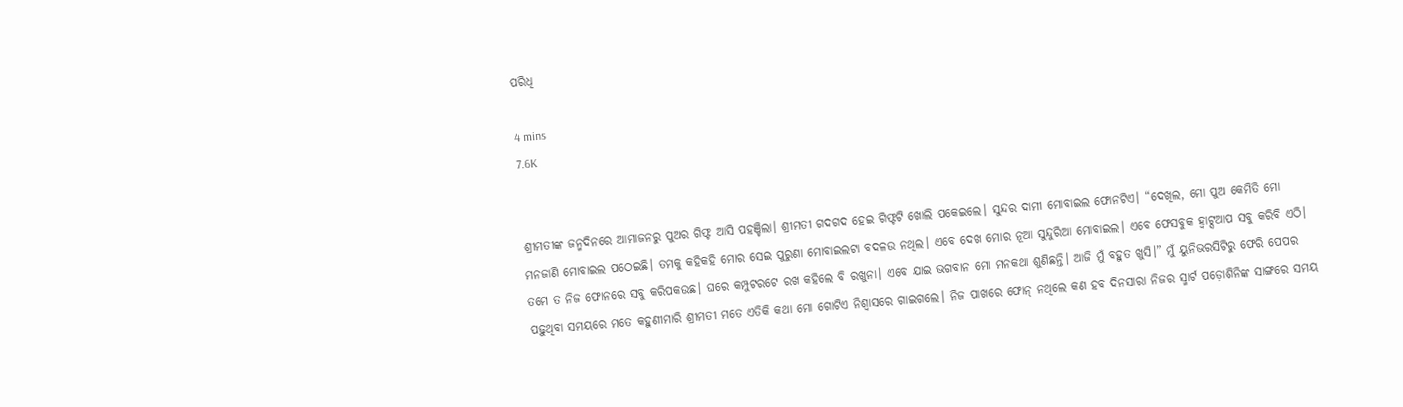ପରିଧି

4 mins
7.6K


ଶ୍ରୀମତୀଙ୍କ ଜନ୍ମଦିନରେ ଆମାଜନରୁ ପୁଅର ଗିଫ୍ଟ ଆସି ପହଞ୍ଚିଲା। ଶ୍ରୀମତୀ ଗଦଗଦ ହେଇ ଗିଫ୍ଟଟି ଖୋଲି ପକେଇଲେ। ସୁନ୍ଦର ଦାମୀ ମୋବାଇଲ ଫୋନଟିଏ। “ଦେଖିଲ, ମୋ ପୁଅ କେମିତି ମୋ ମନଜାଣି ମୋବାଇଲ ପଠେଇଛି। ତମକୁ କହିକହି ମୋର ସେଇ ପୁରୁଣା ମୋବାଇଲଟା ବଦଳଉ ନଥିଲ। ଏବେ ଦେଖ ମୋର ନୂଆ ସୁନ୍ଦୁରିଆ ମୋବାଇଲ। ଏବେ ଫେସବୁକ ହ୍ଵାଟ୍ସଆପ ସବୁ କରିବି ଏଠି। ତମେ ତ ନିଜ ଫୋନରେ ସବୁ କରିପକଉଛ। ଘରେ କମ୍ପୁଟରଟେ ରଖ କହିଲେ ବି ରଖୁନା। ଏବେ ଯାଇ ଭଗବାନ ମୋ ମନକଥା ଶୁଣିଛନ୍ତି। ଆଜି ମୁଁ ବହୁତ ଖୁସି।” ମୁଁ ୟୁନିଭରସିଟିରୁ ଫେରି ପେପର ପଢ଼ୁଥିବା ସମୟରେ ମତେ କହୁଣୀମାରି ଶ୍ରୀମତୀ ମତେ ଏତିକି କଥା ମୋ ଗୋଟିଏ ନିଶ୍ୱାସରେ ଗାଇଗଲେ। ନିଜ ପାଖରେ ଫୋନ୍ ନଥିଲେ କଣ ହବ ଦିନସାରା ନିଜର ସ୍ମାର୍ଟ ପଡ଼ୋଶିନିଙ୍କ ସାଙ୍ଗରେ ସମୟ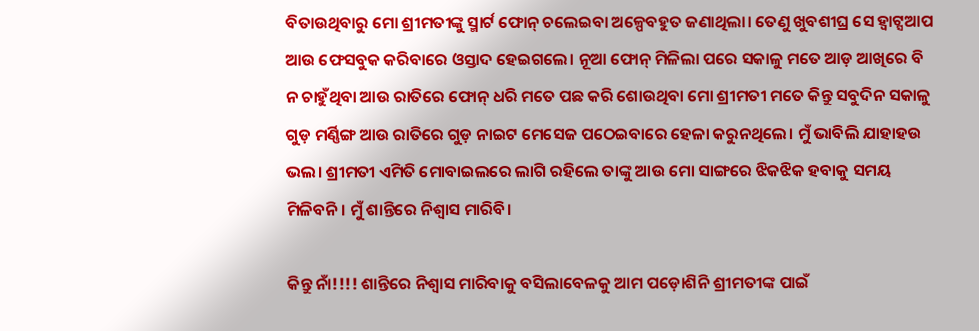ବିତାଉଥିବାରୁ ମୋ ଶ୍ରୀମତୀଙ୍କୁ ସ୍ମାର୍ଟ ଫୋନ୍ ଚଲେଇବା ଅଳ୍ପେବହୁତ ଜଣାଥିଲା। ତେଣୁ ଖୁବଶୀଘ୍ର ସେ ହ୍ଵାଟ୍ସଆପ ଆଉ ଫେସବୁକ କରିବାରେ ଓସ୍ତାଦ ହେଇଗଲେ। ନୂଆ ଫୋନ୍ ମିଳିଲା ପରେ ସକାଳୁ ମତେ ଆଡ଼ ଆଖିରେ ବି ନ ଚାହୁଁଥିବା ଆଉ ରାତିରେ ଫୋନ୍ ଧରି ମତେ ପଛ କରି ଶୋଉଥିବା ମୋ ଶ୍ରୀମତୀ ମତେ କିନ୍ତୁ ସବୁଦିନ ସକାଳୁ ଗୁଡ଼ ମର୍ଣ୍ଣିଙ୍ଗ ଆଉ ରାତିରେ ଗୁଡ଼ ନାଇଟ ମେସେଜ ପଠେଇବାରେ ହେଳା କରୁନଥିଲେ। ମୁଁ ଭାବିଲି ଯାହାହଉ ଭଲ। ଶ୍ରୀମତୀ ଏମିତି ମୋବାଇଲରେ ଲାଗି ରହିଲେ ତାଙ୍କୁ ଆଉ ମୋ ସାଙ୍ଗରେ ଝିକଝିକ ହବାକୁ ସମୟ ମିଳିବନି। ମୁଁ ଶାନ୍ତିରେ ନିଶ୍ୱାସ ମାରିବି।

କିନ୍ତୁ ନାଁ!!!! ଶାନ୍ତିରେ ନିଶ୍ୱାସ ମାରିବାକୁ ବସିଲାବେଳକୁ ଆମ ପଡ଼ୋଶିନି ଶ୍ରୀମତୀଙ୍କ ପାଇଁ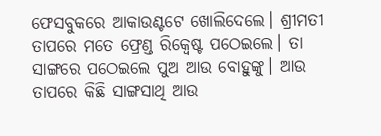ଫେସବୁକରେ ଆକାଉଣ୍ଟଟେ ଖୋଲିଦେଲେ। ଶ୍ରୀମତୀ ତାପରେ ମତେ ଫ୍ରେଣ୍ଡ ରିକ୍ୱେଷ୍ଟ ପଠେଇଲେ। ତା ସାଙ୍ଗରେ ପଠେଇଲେ ପୁଅ ଆଉ ବୋହୁଙ୍କୁ। ଆଉ ତାପରେ କିଛି ସାଙ୍ଗସାଥି ଆଉ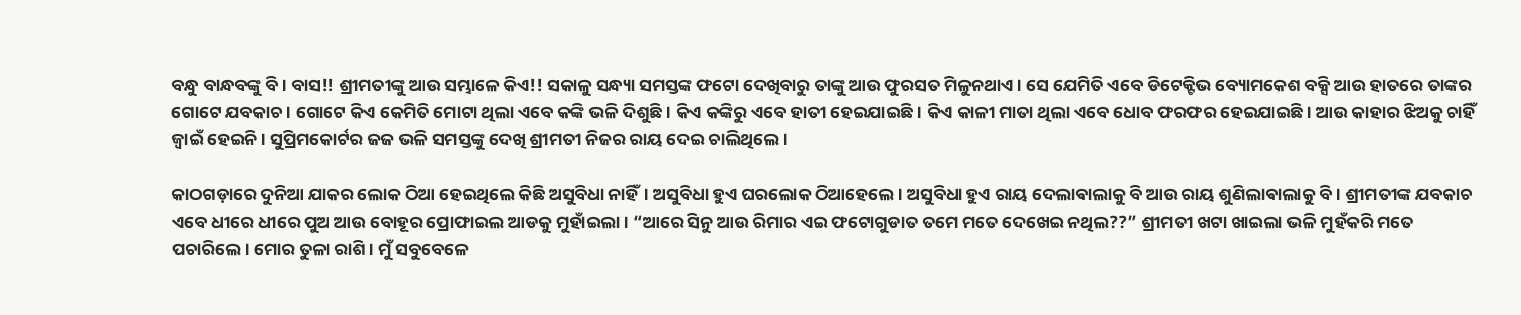ବନ୍ଧୁ ବାନ୍ଧବଙ୍କୁ ବି। ବାସ!! ଶ୍ରୀମତୀଙ୍କୁ ଆଉ ସମ୍ଭାଳେ କିଏ!! ସକାଳୁ ସନ୍ଧ୍ୟା ସମସ୍ତଙ୍କ ଫଟୋ ଦେଖିବାରୁ ତାଙ୍କୁ ଆଉ ଫୁରସତ ମିଳୁନଥାଏ। ସେ ଯେମିତି ଏବେ ଡିଟେକ୍ଟିଭ ବ୍ୟୋମକେଶ ବକ୍ସି ଆଉ ହାତରେ ତାଙ୍କର ଗୋଟେ ଯବକାଚ। ଗୋଟେ କିଏ କେମିତି ମୋଟା ଥିଲା ଏବେ କଙ୍କି ଭଳି ଦିଶୁଛି। କିଏ କଙ୍କିରୁ ଏବେ ହାତୀ ହେଇଯାଇଛି। କିଏ କାଳୀ ମାତା ଥିଲା ଏବେ ଧୋବ ଫରଫର ହେଇଯାଇଛି। ଆଉ କାହାର ଝିଅକୁ ଚାହିଁ ଜ୍ୱାଇଁ ହେଇନି। ସୁପ୍ରିମକୋର୍ଟର ଜଜ ଭଳି ସମସ୍ତଙ୍କୁ ଦେଖି ଶ୍ରୀମତୀ ନିଜର ରାୟ ଦେଇ ଚାଲିଥିଲେ।

କାଠଗଡ଼ାରେ ଦୁନିଆ ଯାକର ଲୋକ ଠିଆ ହେଇଥିଲେ କିଛି ଅସୁବିଧା ନାହିଁ। ଅସୁବିଧା ହୁଏ ଘରଲୋକ ଠିଆହେଲେ। ଅସୁବିଧା ହୁଏ ରାୟ ଦେଲାଵାଲାକୁ ବି ଆଉ ରାୟ ଶୁଣିଲାଵାଲାକୁ ବି। ଶ୍ରୀମତୀଙ୍କ ଯବକାଚ ଏବେ ଧୀରେ ଧୀରେ ପୁଅ ଆଉ ବୋହୂର ପ୍ରୋଫାଇଲ ଆଡକୁ ମୁହାଁଇଲା। “ଆରେ ସିନୁ ଆଉ ରିମାର ଏଇ ଫଟୋଗୁଡାତ ତମେ ମତେ ଦେଖେଇ ନଥିଲ??” ଶ୍ରୀମତୀ ଖଟା ଖାଇଲା ଭଳି ମୁହଁକରି ମତେ ପଚାରିଲେ। ମୋର ତୁଳା ରାଶି। ମୁଁ ସବୁବେଳେ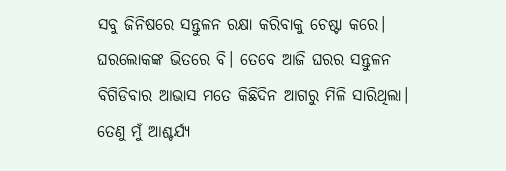ସବୁ ଜିନିଷରେ ସନ୍ତୁଳନ ରକ୍ଷା କରିବାକୁ ଚେଷ୍ଟା କରେ। ଘରଲୋକଙ୍କ ଭିତରେ ବି। ତେବେ ଆଜି ଘରର ସନ୍ତୁଳନ ବିଗିଡିବାର ଆଭାସ ମତେ କିଛିଦିନ ଆଗରୁ ମିଳି ସାରିଥିଲା। ତେଣୁ ମୁଁ ଆଶ୍ଚର୍ଯ୍ୟ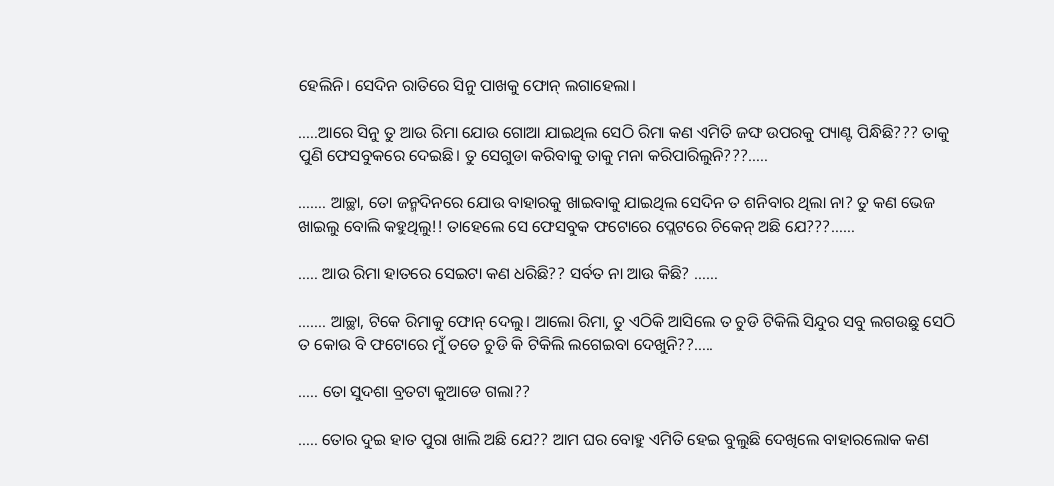ହେଲିନି। ସେଦିନ ରାତିରେ ସିନୁ ପାଖକୁ ଫୋନ୍ ଲଗାହେଲା।

…..ଆରେ ସିନୁ ତୁ ଆଉ ରିମା ଯୋଉ ଗୋଆ ଯାଇଥିଲ ସେଠି ରିମା କଣ ଏମିତି ଜଙ୍ଘ ଉପରକୁ ପ୍ୟାଣ୍ଟ ପିନ୍ଧିଛି??? ତାକୁ ପୁଣି ଫେସବୁକରେ ଦେଇଛି। ତୁ ସେଗୁଡା କରିବାକୁ ତାକୁ ମନା କରିପାରିଲୁନି???…..

……. ଆଚ୍ଛା, ତୋ ଜନ୍ମଦିନରେ ଯୋଉ ବାହାରକୁ ଖାଇବାକୁ ଯାଇଥିଲ ସେଦିନ ତ ଶନିବାର ଥିଲା ନା? ତୁ କଣ ଭେଜ ଖାଇଲୁ ବୋଲି କହୁଥିଲୁ!! ତାହେଲେ ସେ ଫେସବୁକ ଫଟୋରେ ପ୍ଲେଟରେ ଚିକେନ୍ ଅଛି ଯେ???……

….. ଆଉ ରିମା ହାତରେ ସେଇଟା କଣ ଧରିଛି?? ସର୍ବତ ନା ଆଉ କିଛି? ……

……. ଆଚ୍ଛା, ଟିକେ ରିମାକୁ ଫୋନ୍ ଦେଲୁ। ଆଲୋ ରିମା, ତୁ ଏଠିକି ଆସିଲେ ତ ଚୁଡି ଟିକିଲି ସିନ୍ଦୁର ସବୁ ଲଗଉଛୁ ସେଠି ତ କୋଉ ବି ଫଟୋରେ ମୁଁ ତତେ ଚୁଡି କି ଟିକିଲି ଲଗେଇବା ଦେଖୁନି??…..

….. ତୋ ସୁଦଶା ବ୍ରତଟା କୁଆଡେ ଗଲା??

….. ତୋର ଦୁଇ ହାତ ପୁରା ଖାଲି ଅଛି ଯେ?? ଆମ ଘର ବୋହୁ ଏମିତି ହେଇ ବୁଲୁଛି ଦେଖିଲେ ବାହାରଲୋକ କଣ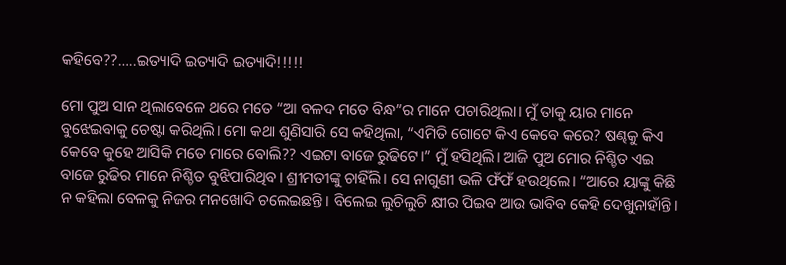କହିବେ??…..ଇତ୍ୟାଦି ଇତ୍ୟାଦି ଇତ୍ୟାଦି!!!!!

ମୋ ପୁଅ ସାନ ଥିଲାବେଳେ ଥରେ ମତେ “ଆ ବଳଦ ମତେ ବିନ୍ଧ”ର ମାନେ ପଚାରିଥିଲା। ମୁଁ ତାକୁ ୟାର ମାନେ ବୁଝେଇବାକୁ ଚେଷ୍ଟା କରିଥିଲି। ମୋ କଥା ଶୁଣିସାରି ସେ କହିଥିଲା, “ଏମିତି ଗୋଟେ କିଏ କେବେ କରେ? ଷଣ୍ଢକୁ କିଏ କେବେ କୁହେ ଆସିକି ମତେ ମାରେ ବୋଲି?? ଏଇଟା ବାଜେ ରୁଢିଟେ।” ମୁଁ ହସିଥିଲି। ଆଜି ପୁଅ ମୋର ନିଶ୍ଚିତ ଏଇ ବାଜେ ରୁଢିର ମାନେ ନିଶ୍ଚିତ ବୁଝିପାରିଥିବ। ଶ୍ରୀମତୀଙ୍କୁ ଚାହିଁଲି। ସେ ନାଗୁଣୀ ଭଳି ଫଁଫଁ ହଉଥିଲେ। “ଆରେ ୟାଙ୍କୁ କିଛି ନ କହିଲା ବେଳକୁ ନିଜର ମନଖୋଦି ଚଲେଇଛନ୍ତି। ବିଲେଇ ଲୁଚିଲୁଚି କ୍ଷୀର ପିଇବ ଆଉ ଭାବିବ କେହି ଦେଖୁନାହାଁନ୍ତି।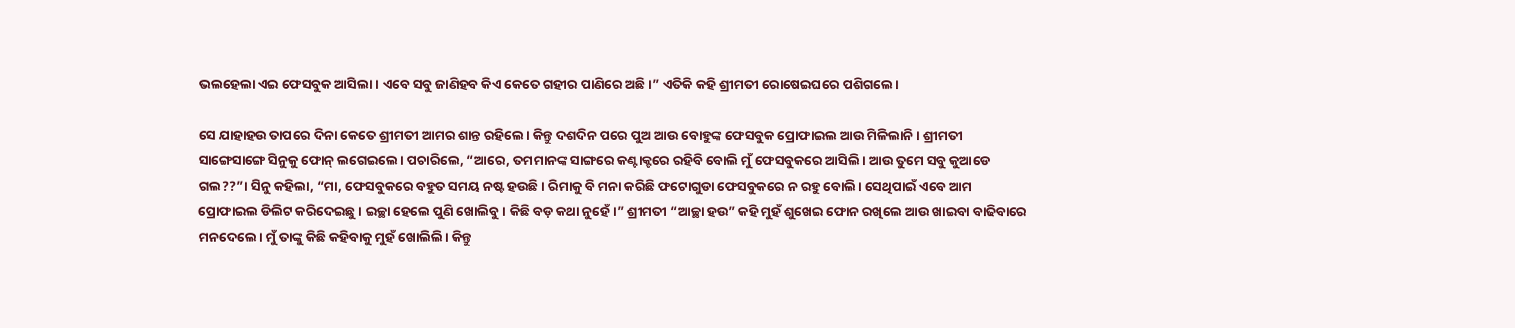ଭଲହେଲା ଏଇ ଫେସବୁକ ଆସିଲା। ଏବେ ସବୁ ଜାଣିହବ କିଏ କେତେ ଗହୀର ପାଣିରେ ଅଛି।” ଏତିକି କହି ଶ୍ରୀମତୀ ରୋଷେଇଘରେ ପଶିଗଲେ।

ସେ ଯାହାହଉ ତାପରେ ଦିନା କେତେ ଶ୍ରୀମତୀ ଆମର ଶାନ୍ତ ରହିଲେ। କିନ୍ତୁ ଦଶଦିନ ପରେ ପୁଅ ଆଉ ବୋହୁଙ୍କ ଫେସବୁକ ପ୍ରୋଫାଇଲ ଆଉ ମିଳିଲାନି। ଶ୍ରୀମତୀ ସାଙ୍ଗେସାଙ୍ଗେ ସିନୁକୁ ଫୋନ୍ ଲଗେଇଲେ। ପଚାରିଲେ, “ଆରେ, ତମମାନଙ୍କ ସାଙ୍ଗରେ କଣ୍ଟାକ୍ଟରେ ରହିବି ବୋଲି ମୁଁ ଫେସବୁକରେ ଆସିଲି। ଆଉ ତୁମେ ସବୁ କୁଆଡେ ଗଲ??”। ସିନୁ କହିଲା, “ମା, ଫେସବୁକରେ ବହୁତ ସମୟ ନଷ୍ଟ ହଉଛି। ରିମାକୁ ବି ମନା କରିଛି ଫଟୋଗୁଡା ଫେସବୁକରେ ନ ରହୁ ବୋଲି। ସେଥିପାଇଁ ଏବେ ଆମ ପ୍ରୋଫାଇଲ ଡିଲିଟ କରିଦେଇଛୁ। ଇଚ୍ଛା ହେଲେ ପୁଣି ଖୋଲିବୁ। କିଛି ବଡ଼ କଥା ନୁହେଁ।” ଶ୍ରୀମତୀ “ଆଚ୍ଛା ହଉ” କହି ମୁହଁ ଶୁଖେଇ ଫୋନ ରଖିଲେ ଆଉ ଖାଇବା ବାଢିବାରେ ମନଦେଲେ। ମୁଁ ତାଙ୍କୁ କିଛି କହିବାକୁ ମୁହଁ ଖୋଲିଲି। କିନ୍ତୁ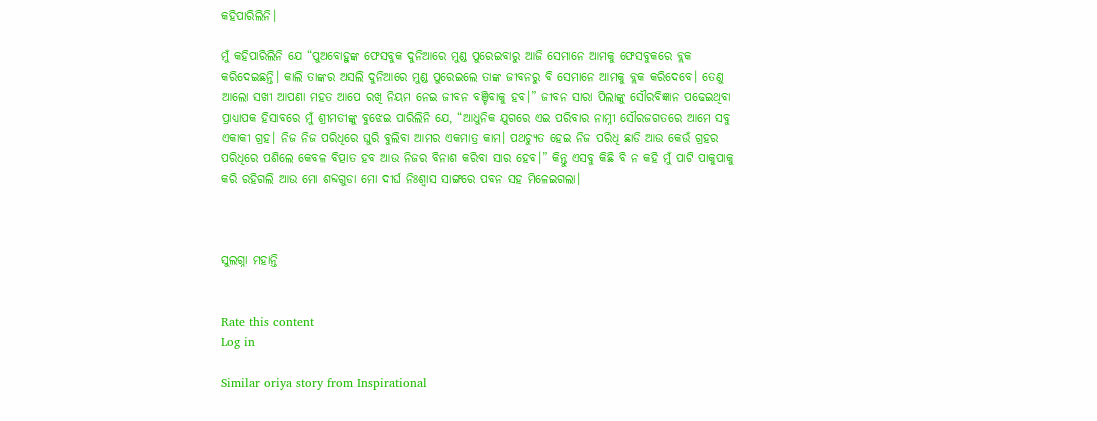କହିପାରିଲିନି।

ମୁଁ କହିପାରିଲିନି ଯେ “ପୁଅବୋହୁଙ୍କ ଫେସବୁକ ଦୁନିଆରେ ମୁଣ୍ଡ ପୁରେଇବାରୁ ଆଜି ସେମାନେ ଆମକୁ ଫେସବୁକରେ ବ୍ଲକ କରିଦେଇଛନ୍ତି। କାଲି ତାଙ୍କର ଅସଲି ଦୁନିଆରେ ମୁଣ୍ଡ ପୁରେଇଲେ ତାଙ୍କ ଜୀବନରୁ ବି ସେମାନେ ଆମକୁ ବ୍ଲକ କରିଦେବେ। ତେଣୁ ଆଲୋ ସଖୀ ଆପଣା ମହତ ଆପେ ରଖି ନିୟମ ନେଇ ଜୀବନ ବଞ୍ଚିବାକୁ ହବ।” ଜୀବନ ସାରା ପିଲାଙ୍କୁ ସୌରବିଜ୍ଞାନ ପଢେଇଥିବା ପ୍ରାଧ୍ୟାପକ ହିସାବରେ ମୁଁ ଶ୍ରୀମତୀଙ୍କୁ ବୁଝେଇ ପାରିଲିନି ଯେ, “ଆଧୁନିକ ଯୁଗରେ ଏଇ ପରିବାର ନାମ୍ନୀ ସୌରଜଗତରେ ଆମେ ସବୁ ଏକାକୀ ଗ୍ରହ। ନିଜ ନିଜ ପରିଧିରେ ଘୁରି ବୁଲିବା ଆମର ଏକମାତ୍ର କାମ। ପଥଚ୍ୟୁତ ହେଇ ନିଜ ପରିଧି ଛାଡି ଆଉ କେଉଁ ଗ୍ରହର ପରିଧିରେ ପଶିଲେ କେବଳ ବିତ୍ପାତ ହବ ଆଉ ନିଜର ବିନାଶ କରିବା ସାର ହେବ।” କିନ୍ତୁ ଏସବୁ କିଛି ବି ନ କହି ମୁଁ ପାଟି ପାକୁପାକୁ କରି ରହିଗଲି ଆଉ ମୋ ଶବ୍ଦଗୁଡା ମୋ ଦୀର୍ଘ ନିଃଶ୍ୱାସ ସାଙ୍ଗରେ ପବନ ସହ ମିଳେଇଗଲା।



ସୁଲଗ୍ନା ମହାନ୍ତି


Rate this content
Log in

Similar oriya story from Inspirational